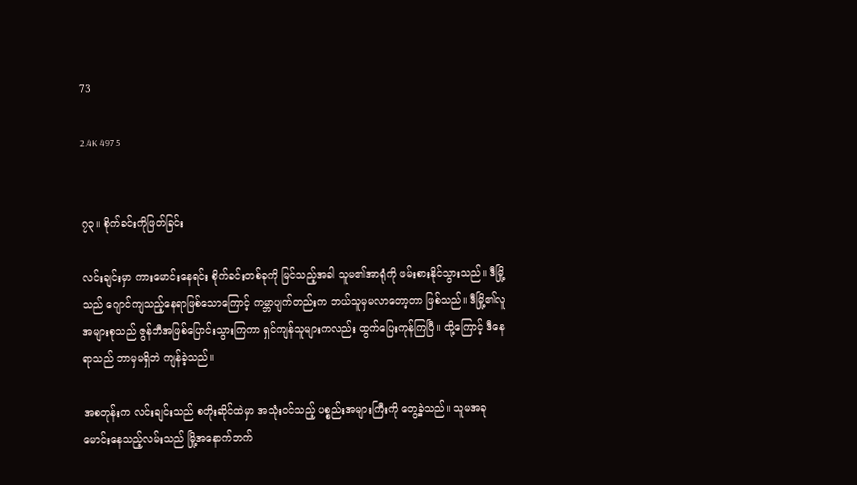73

2.4K 497 5


၇၃။ စိုက်ခင်းကိုဖြတ်ခြင်း

လင်းချင်းမှာ ကားမောင်းနေရင်း စိုက်ခင်းတစ်ခုကို မြင်သည့်အခါ သူမ၏အာရုံကို ဖမ်းစားနိုင်သွားသည်။ ဒီမြို့သည် ဂျောင်ကျသည့်နေရာဖြစ်သောကြောင့် ကမ္ဘာပျက်တည်းက ဘယ်သူမှမလာတော့တာ ဖြစ်သည်။ ဒီမြို့၏လူအများစုသည် ဇွန်ဘီအဖြစ်ပြောင်းသွားကြကာ ရှင်ကျန်သူများကလည်း ထွက်ပြေးကုန်ကြပြီ။ ထို့ကြောင့် ဒီနေရာသည် ဘာမှမရှိဘဲ ကျန်ခဲ့သည်။

အစတုန်းက လင်းချင်းသည် စတိုးဆိုင်ထဲမှာ အသုံးဝင်သည့် ပစ္စည်းအများကြီးကို တွေ့ခဲ့သည်။ သူမအခုမောင်းနေသည့်လမ်းသည် မြို့အနောက်ဘက်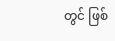တွင် ဖြစ်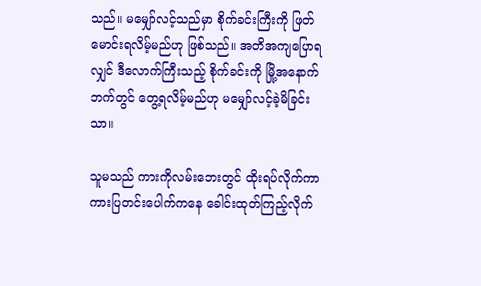သည်။ မမျှော်လင့်သည်မှာ စိုက်ခင်းကြီးကို ဖြတ်မောင်းရလိမ့်မည်ဟု ဖြစ်သည်။ အတိအကျပြောရလျှင် ဒီလောက်ကြီးသည့် စိုက်ခင်းကို မြို့အနောက်ဘက်တွင် တွေ့ရလိမ့်မည်ဟု မမျှော်လင့်ခဲ့မိခြင်းသာ။

သူမသည် ကားကိုလမ်းဘေးတွင် ထိုးရပ်လိုက်ကာ ကားပြတင်းပေါက်ကနေ ခေါင်းထုတ်ကြည့်လိုက်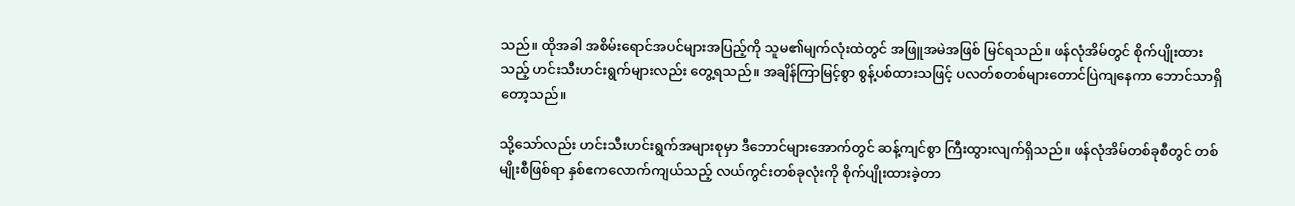သည်။ ထိုအခါ အစိမ်းရောင်အပင်များအပြည့်ကို သူမ၏မျက်လုံးထဲတွင် အဖြူအမဲအဖြစ် မြင်ရသည်။ ဖန်လုံအိမ်တွင် စိုက်ပျိုးထားသည့် ဟင်းသီးဟင်းရွက်များလည်း တွေ့ရသည်။ အချိန်ကြာမြင့်စွာ စွန့်ပစ်ထားသဖြင့် ပလတ်စတစ်များတောင်ပြဲကျနေကာ ဘောင်သာရှိတော့သည်။

သို့သော်လည်း ဟင်းသီးဟင်းရွက်အများစုမှာ ဒီဘောင်များအောက်တွင် ဆန့်ကျင်စွာ ကြီးထွားလျက်ရှိသည်။ ဖန်လုံအိမ်တစ်ခုစီတွင် တစ်မျိုးစီဖြစ်ရာ နှစ်ဧကလောက်ကျယ်သည့် လယ်ကွင်းတစ်ခုလုံးကို စိုက်ပျိုးထားခဲ့တာ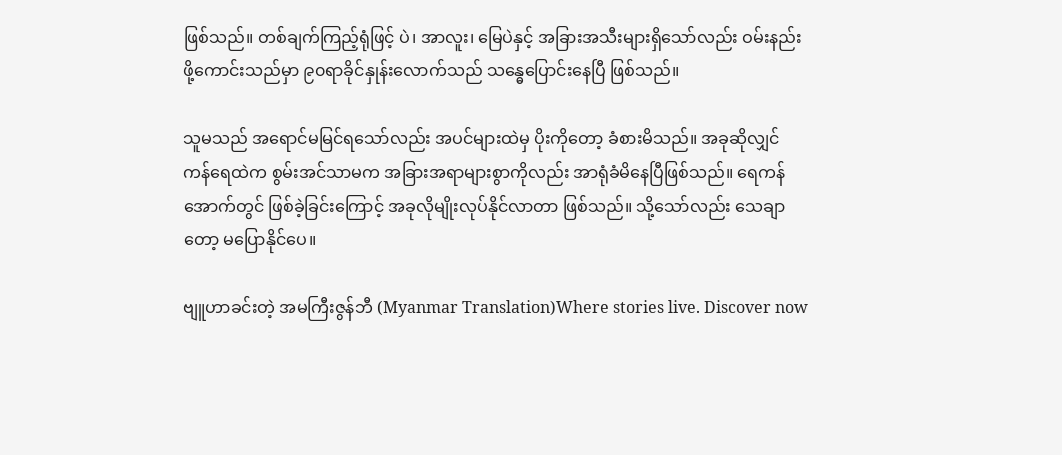ဖြစ်သည်။ တစ်ချက်ကြည့်ရုံဖြင့် ပဲ၊ အာလူး၊ မြေပဲနှင့် အခြားအသီးများရှိသော်လည်း ဝမ်းနည်းဖို့ကောင်းသည်မှာ ၉၀ရာခိုင်နှုန်းလောက်သည် သန္ဓေပြောင်းနေပြီ ဖြစ်သည်။

သူမသည် အရောင်မမြင်ရသော်လည်း အပင်များထဲမှ ပိုးကိုတော့ ခံစားမိသည်။ အခုဆိုလျှင် ကန်ရေထဲက စွမ်းအင်သာမက အခြားအရာများစွာကိုလည်း အာရုံခံမိနေပြီဖြစ်သည်။ ရေကန်အောက်တွင် ဖြစ်ခဲ့ခြင်းကြောင့် အခုလိုမျိုးလုပ်နိုင်လာတာ ဖြစ်သည်။ သို့သော်လည်း သေချာတော့ မပြောနိုင်ပေ။

ဗျူဟာခင်းတဲ့ အမကြီးဇွန်ဘီ (Myanmar Translation)Where stories live. Discover now